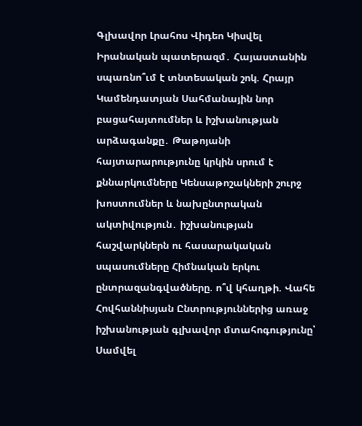Գլխավոր Լրահոս Վիդեո Կիսվել
Իրանական պատերազմ․ Հայաստանին սպառնո՞ւմ է տնտեսական շոկ. Հրայր Կամենդատյան Սահմանային նոր բացահայտումներ և իշխանության արձագանքը․ Թաթոյանի հայտարարությունը կրկին սրում է քննարկումները Կենսաթոշակների շուրջ խոստումներ և նախընտրական ակտիվություն․ իշխանության հաշվարկներն ու հասարակական սպասումները Հիմնական երկու ընտրազանգվածները. ո՞վ կհաղթի. Վահե Հովհաննիսյան Ընտրություններից առաջ իշխանության գլխավոր մտահոգությունը՝ Սամվել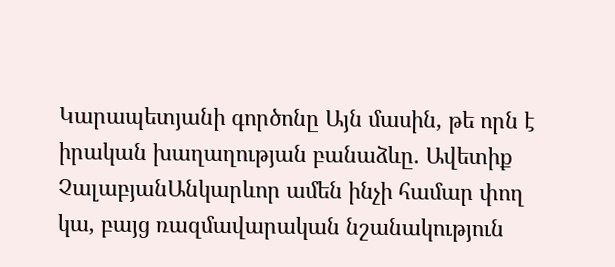Կարապետյանի գործոնը Այն մասին, թե որն է իրական խաղաղության բանաձևը. Ավետիք ՉալաբյանԱնկարևոր ամեն ինչի համար փող կա, բայց ռազմավարական նշանակություն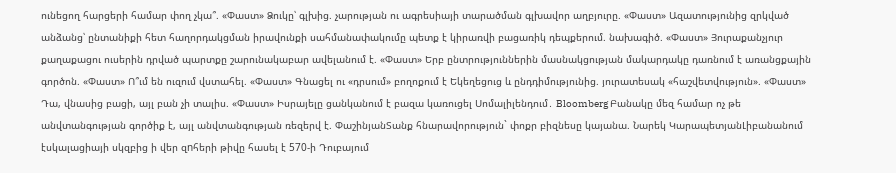ունեցող հարցերի համար փող չկա՞. «Փաստ» Ձուկը՝ գլխից. չարության ու ագրեսիայի տարածման գլխավոր աղբյուրը. «Փաստ» Ազատությունից զրկված անձանց՝ ընտանիքի հետ հաղորդակցման իրավունքի սահմանափակումը պետք է կիրառվի բացառիկ դեպքերում. նախագիծ. «Փաստ» Յուրաքանչյուր քաղաքացու ուսերին դրված պարտքը շարունակաբար ավելանում է. «Փաստ» Երբ ընտրություններին մասնակցության մակարդակը դառնում է առանցքային գործոն. «Փաստ» Ո՞ւմ են ուզում վստահել. «Փաստ» Գնացել ու «դրսում» բողոքում է Եկեղեցուց և ընդդիմությունից. յուրատեսակ «հաշվետվություն». «Փաստ» Դա, վնասից բացի, այլ բան չի տալիս. «Փաստ» Իսրայելը ցանկանում է բազա կառուցել Սոմալիլենդում․ Bloomberg Բանակը մեզ համար ոչ թե անվտանգության գործիք է, այլ անվտանգության ռեզերվ է. ՓաշինյանՏանք հնարավորություն` փոքր բիզնեսը կայանա. Նարեկ ԿարապետյանԼիբանանում էսկալացիայի սկզբից ի վեր զnհերի թիվը հասել է 570-ի Դուբայում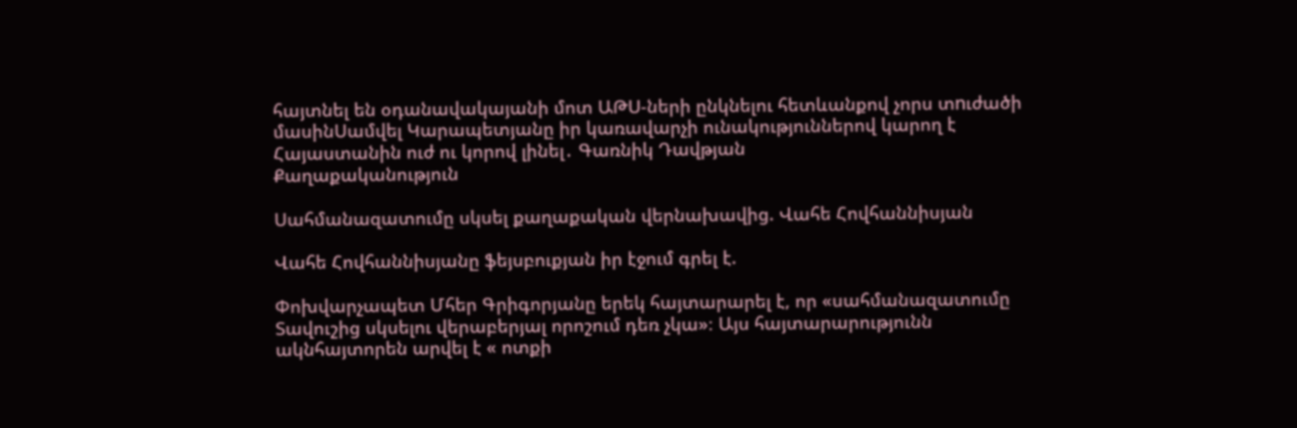հայտնել են օդանավակայանի մոտ ԱԹU-ների ընկնելու հետևանքով չորս տnւժածի մասինՍամվել Կարապետյանը իր կառավարչի ունակություններով կարող է Հայաստանին ուժ ու կորով լինել․ Գառնիկ Դավթյան
Քաղաքականություն

Սահմանազատումը սկսել քաղաքական վերնախավից. Վահե Հովհաննիսյան

Վահե Հովհաննիսյանը ֆեյսբուքյան իր էջում գրել է.

Փոխվարչապետ Մհեր Գրիգորյանը երեկ հայտարարել է, որ «սահմանազատումը Տավուշից սկսելու վերաբերյալ որոշում դեռ չկա»։ Այս հայտարարությունն ակնհայտորեն արվել է « ոտքի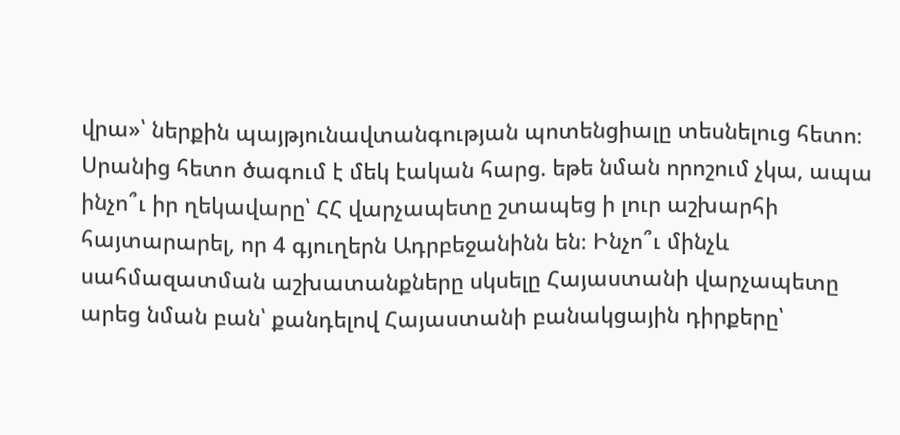վրա»՝ ներքին պայթյունավտանգության պոտենցիալը տեսնելուց հետո։ Սրանից հետո ծագում է մեկ էական հարց. եթե նման որոշում չկա, ապա ինչո՞ւ իր ղեկավարը՝ ՀՀ վարչապետը շտապեց ի լուր աշխարհի հայտարարել, որ 4 գյուղերն Ադրբեջանինն են։ Ինչո՞ւ մինչև սահմազատման աշխատանքները սկսելը Հայաստանի վարչապետը արեց նման բան՝ քանդելով Հայաստանի բանակցային դիրքերը՝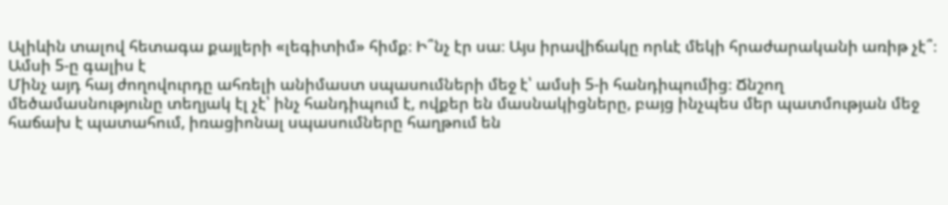Ալիևին տալով հետագա քայլերի «լեգիտիմ» հիմք։ Ի՞նչ էր սա։ Այս իրավիճակը որևէ մեկի հրաժարականի առիթ չէ՞։
Ամսի 5-ը գալիս է
Մինչ այդ հայ ժողովուրդը ահռելի անիմաստ սպասումների մեջ է՝ ամսի 5-ի հանդիպումից։ Ճնշող մեծամասնությունը տեղյակ էլ չէ՝ ինչ հանդիպում է, ովքեր են մասնակիցները, բայց ինչպես մեր պատմության մեջ հաճախ է պատահում, իռացիոնալ սպասումները հաղթում են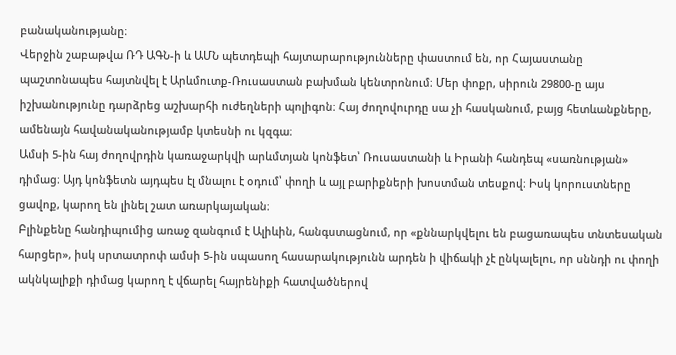բանականությանը։
Վերջին շաբաթվա ՌԴ ԱԳՆ-ի և ԱՄՆ պետդեպի հայտարարությունները փաստում են, որ Հայաստանը պաշտոնապես հայտնվել է Արևմուտք-Ռուսաստան բախման կենտրոնում։ Մեր փոքր, սիրուն 29800-ը այս իշխանությունը դարձրեց աշխարհի ուժեղների պոլիգոն։ Հայ ժողովուրդը սա չի հասկանում, բայց հետևանքները, ամենայն հավանականությամբ կտեսնի ու կզգա։
Ամսի 5-ին հայ ժողովրդին կառաջարկվի արևմտյան կոնֆետ՝ Ռուսաստանի և Իրանի հանդեպ «սառնության» դիմաց։ Այդ կոնֆետն այդպես էլ մնալու է օդում՝ փողի և այլ բարիքների խոստման տեսքով։ Իսկ կորուստները ցավոք, կարող են լինել շատ առարկայական։
Բլինքենը հանդիպումից առաջ զանգում է Ալիևին, հանգստացնում, որ «քննարկվելու են բացառապես տնտեսական հարցեր», իսկ սրտատրոփ ամսի 5-ին սպասող հասարակությունն արդեն ի վիճակի չէ ընկալելու, որ սննդի ու փողի ակնկալիքի դիմաց կարող է վճարել հայրենիքի հատվածներով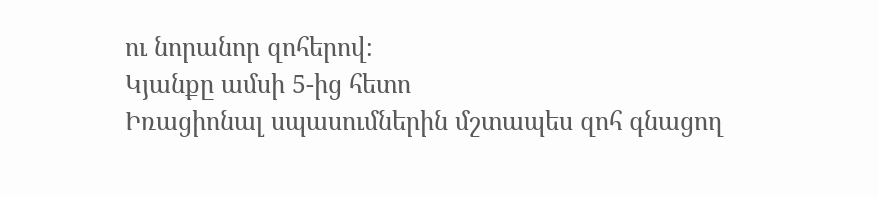ու նորանոր զոհերով։
Կյանքը ամսի 5-ից հետո
Իռացիոնալ սպասումներին մշտապես զոհ գնացող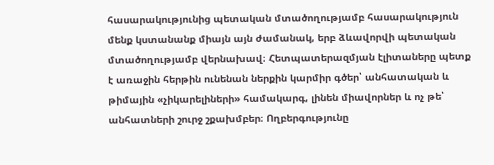հասարակությունից պետական մտածողությամբ հասարակություն մենք կստանանք միայն այն ժամանակ, երբ ձևավորվի պետական մտածողությամբ վերնախավ։ Հետպատերազմյան էլիտաները պետք է առաջին հերթին ունենան ներքին կարմիր գծեր՝ անհատական և թիմային «չիկարելիների» համակարգ, լինեն միավորներ և ոչ թե՝ անհատների շուրջ շքախմբեր։ Ողբերգությունը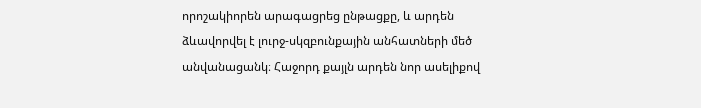որոշակիորեն արագացրեց ընթացքը, և արդեն ձևավորվել է լուրջ-սկզբունքային անհատների մեծ անվանացանկ։ Հաջորդ քայլն արդեն նոր ասելիքով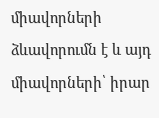միավորների ձևավորումն է և այդ միավորների՝ իրար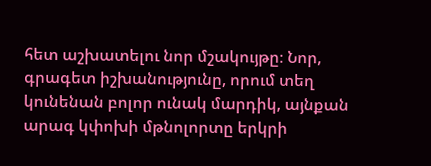հետ աշխատելու նոր մշակույթը։ Նոր, գրագետ իշխանությունը, որում տեղ կունենան բոլոր ունակ մարդիկ, այնքան արագ կփոխի մթնոլորտը երկրի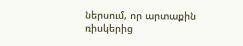ներսում, որ արտաքին ռիսկերից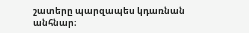շատերը պարզապես կդառնան անհնար։